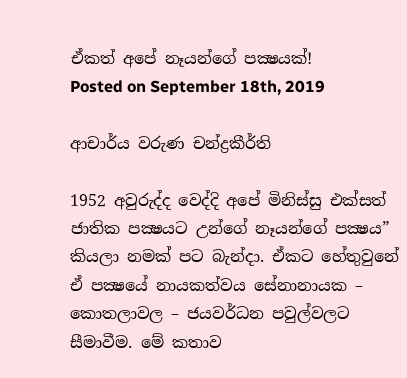ඒකත් අපේ නෑයන්ගේ පක්‍ෂයක්!
Posted on September 18th, 2019

ආචාර්ය වරුණ චන්ද්‍රකීර්ති

1952 අවුරුද්ද වෙද්දි අපේ මිනිස්සු එක්සත් ජාතික පක්‍ෂයට උන්ගේ නෑයන්ගේ පක්‍ෂය” කියලා නමක් පට බැන්දා. ඒකට හේතුවුනේ ඒ පක්‍ෂයේ නායකත්වය සේනානායක – කොතලාවල – ජයවර්ධන පවුල්වලට සීමාවීම. මේ කතාව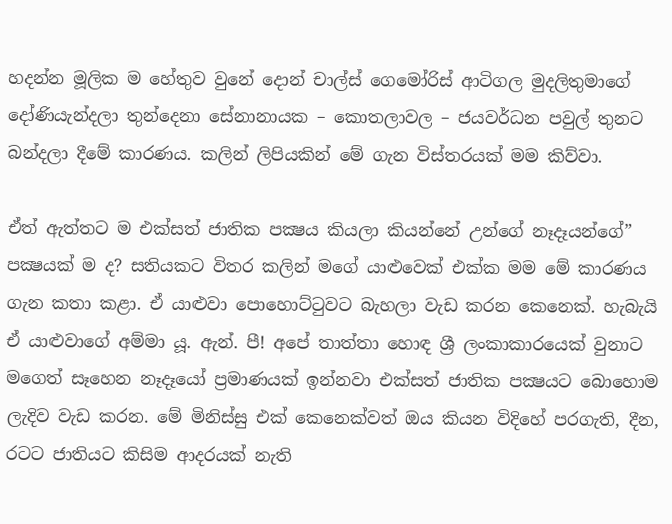හදන්න මූලික ම හේතුව වුනේ දොන් චාල්ස් ගෙමෝරිස් ආටිගල මුදලිතුමාගේ දෝණියැන්දලා තුන්දෙනා සේනානායක – කොතලාවල – ජයවර්ධන පවුල් තුනට බන්දලා දීමේ කාරණය. කලින් ලිපියකින් මේ ගැන විස්තරයක් මම කිව්වා.

ඒත් ඇත්තට ම එක්සත් ජාතික පක්‍ෂය කියලා කියන්නේ උන්ගේ නෑදෑයන්ගේ” පක්‍ෂයක් ම ද? සතියකට විතර කලින් මගේ යාළුවෙක් එක්ක මම මේ කාරණය ගැන කතා කළා. ඒ යාළුවා පොහොට්ටුවට බැහලා වැඩ කරන කෙනෙක්. හැබැයි ඒ යාළුවාගේ අම්මා යූ. ඇන්. පී! අපේ තාත්තා හොඳ ශ්‍රී ලංකාකාරයෙක් වුනාට මගෙත් සෑහෙන නෑදෑයෝ ප්‍රමාණයක් ඉන්නවා එක්සත් ජාතික පක්‍ෂයට බොහොම ලැදිව වැඩ කරන. මේ මිනිස්සු එක් කෙනෙක්වත් ඔය කියන විදිහේ පරගැති, දීන, රටට ජාතියට කිසිම ආදරයක් නැති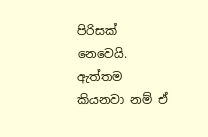පිරිසක් නෙවෙයි. ඇත්තම කියනවා නම් ඒ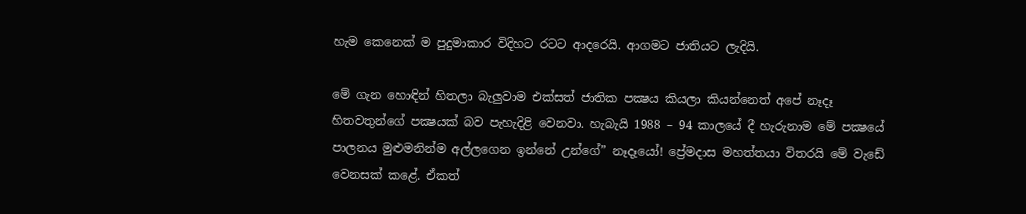හැම කෙනෙක් ම පුදුමාකාර විදිහට රටට ආදරෙයි. ආගමට ජාතියට ලැදියි.

මේ ගැන හොඳින් හිතලා බැලුවාම එක්සත් ජාතික පක්‍ෂය කියලා කියන්නෙත් අපේ නෑදෑ හිතවතුන්ගේ පක්‍ෂයක් බව පැහැදිළි වෙනවා. හැබැයි 1988 – 94 කාලයේ දී හැරුනාම මේ පක්‍ෂයේ පාලනය මුළුමනින්ම අල්ලගෙන ඉන්නේ උන්ගේ” නෑදෑයෝ! ප්‍රේමදාස මහත්තයා විතරයි මේ වැඩේ වෙනසක් කළේ. ඒකත්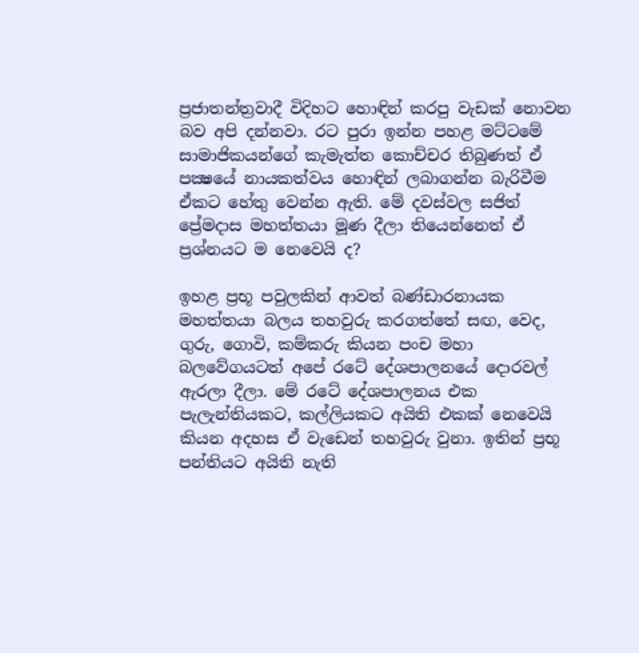ප්‍රජාතන්ත්‍රවාදී විදිහට හොඳින් කරපු වැඩක් නොවන බව අපි දන්නවා. රට පුරා ඉන්න පහළ මට්ටමේ සාමාජිකයන්ගේ කැමැත්ත කොච්චර තිබුණත් ඒ පක්‍ෂයේ නායකත්වය හොඳින් ලබාගන්න බැරිවීම ඒකට හේතු වෙන්න ඇති. මේ දවස්වල සජිත් ප්‍රේමදාස මහත්තයා මූණ දීලා තියෙන්නෙත් ඒ ප්‍රශ්නයට ම නෙවෙයි ද?

ඉහළ ප්‍රභූ පවුලකින් ආවත් බණ්ඩාරනායක මහත්තයා බලය තහවුරු කරගත්තේ සඟ, වෙද, ගුරු, ගොවි, කම්කරු කියන පංච මහා බලවේගයටත් අපේ රටේ දේශපාලනයේ දොරවල් ඇරලා දීලා. මේ රටේ දේශපාලනය එක පැලැන්තියකට, කල්ලියකට අයිති එකක් නෙවෙයි කියන අදහස ඒ වැඩෙන් තහවුරු වුනා. ඉතින් ප්‍රභූ පන්තියට අයිති නැති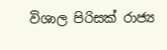විශාල පිරිසක් රාජ්‍ය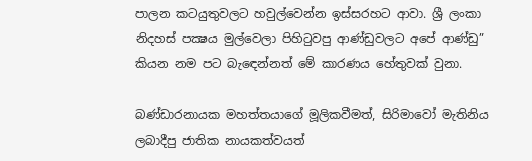පාලන කටයුතුවලට හවුල්වෙන්න ඉස්සරහට ආවා. ශ්‍රී ලංකා නිදහස් පක්‍ෂය මුල්වෙලා පිහිටුවපු ආණ්ඩුවලට අපේ ආණ්ඩු” කියන නම පට බැ‍ඳෙන්නත් මේ කාරණය හේතුවක් වුනා.

බණ්ඩාරනායක මහත්තයාගේ මූලිකවීමත්, සිරිමාවෝ මැතිනිය ලබාදීපු ජාතික නායකත්වයත්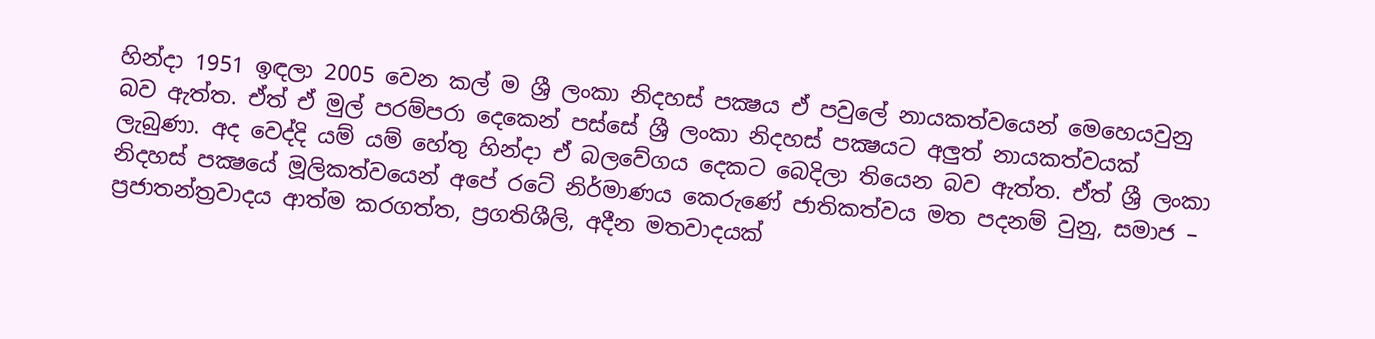හින්දා 1951 ඉඳලා 2005 වෙන කල් ම ශ්‍රී ලංකා නිදහස් පක්‍ෂය ඒ පවුලේ නායකත්වයෙන් මෙහෙයවුනු බව ඇත්ත. ඒත් ඒ මුල් පරම්පරා දෙකෙන් පස්සේ ශ්‍රී ලංකා නිදහස් පක්‍ෂයට අලුත් නායකත්වයක් ලැබුණා. අද වෙද්දි යම් යම් හේතු හින්දා ඒ බලවේගය දෙකට බෙදිලා තියෙන බව ඇත්ත. ඒත් ශ්‍රී ලංකා නිදහස් පක්‍ෂයේ මූලිකත්වයෙන් අපේ රටේ නිර්මාණය කෙරුණේ ජාතිකත්වය මත පදනම් වුනු, සමාජ – ප්‍රජාතන්ත්‍රවාදය ආත්ම කරගත්ත, ප්‍රගතිශීලි, අදීන මතවාදයක්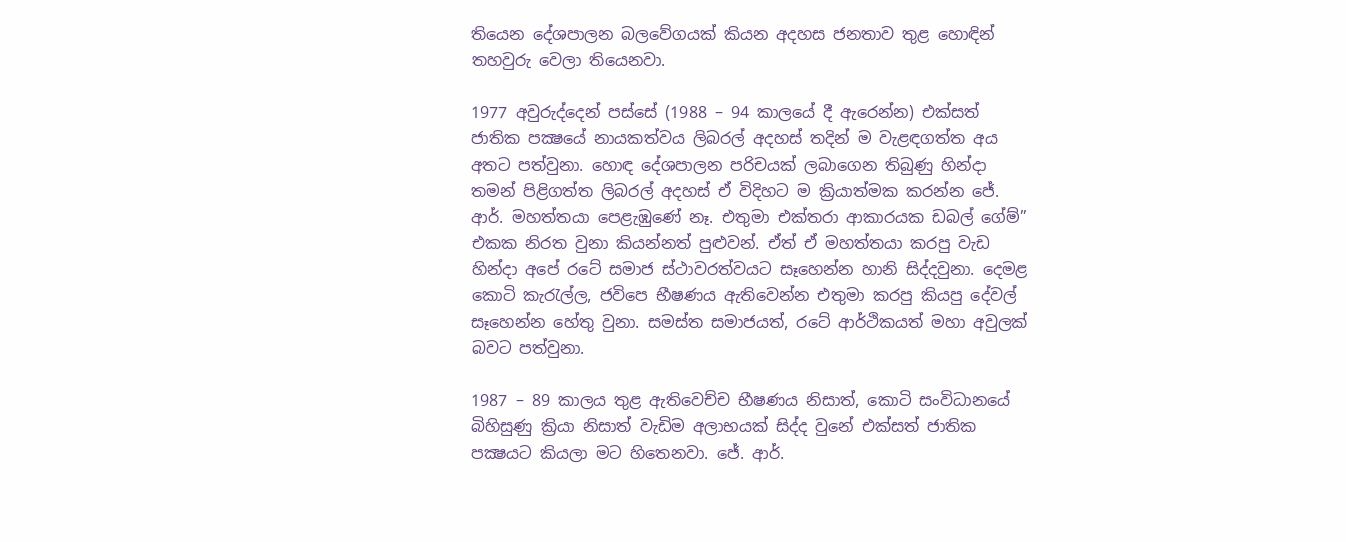තියෙන දේශපාලන බලවේගයක් කියන අදහස ජනතාව තුළ හොඳින් තහවුරු වෙලා තියෙනවා.

1977 අවුරුද්දෙන් පස්සේ (1988 – 94 කාලයේ දී ඇරෙන්න) එක්සත් ජාතික පක්‍ෂයේ නායකත්වය ලිබරල් අදහස් තදින් ම වැළඳගත්ත අය අතට පත්වුනා. හොඳ දේශපාලන පරිචයක් ලබාගෙන තිබුණු හින්දා තමන් පිළිගත්ත ලිබරල් අදහස් ඒ විදිහට ම ක්‍රියාත්මක කරන්න ජේ. ආර්. මහත්තයා පෙළැඹුණේ නෑ. එතුමා එක්තරා ආකාරයක ඩබල් ගේම්” එකක නිරත වුනා කියන්නත් පුළුවන්. ඒත් ඒ මහත්තයා කරපු වැඩ හින්දා අපේ රටේ සමාජ ස්ථාවරත්වයට සෑහෙන්න හානි සිද්දවුනා. දෙමළ කොටි කැරැල්ල, ජවිපෙ භීෂණය ඇතිවෙන්න එතුමා කරපු කියපු දේවල් සෑහෙන්න හේතු වුනා. සමස්ත සමාජයත්, රටේ ආර්ථිකයත් මහා අවුලක් බවට පත්වුනා.

1987 – 89 කාලය තුළ ඇතිවෙච්ච භීෂණය නිසාත්, කොටි සංවිධානයේ බිහිසුණු ක්‍රියා නිසාත් වැඩිම අලාභයක් සිද්ද වුනේ එක්සත් ජාතික පක්‍ෂයට කියලා මට හිතෙනවා. ජේ. ආර්.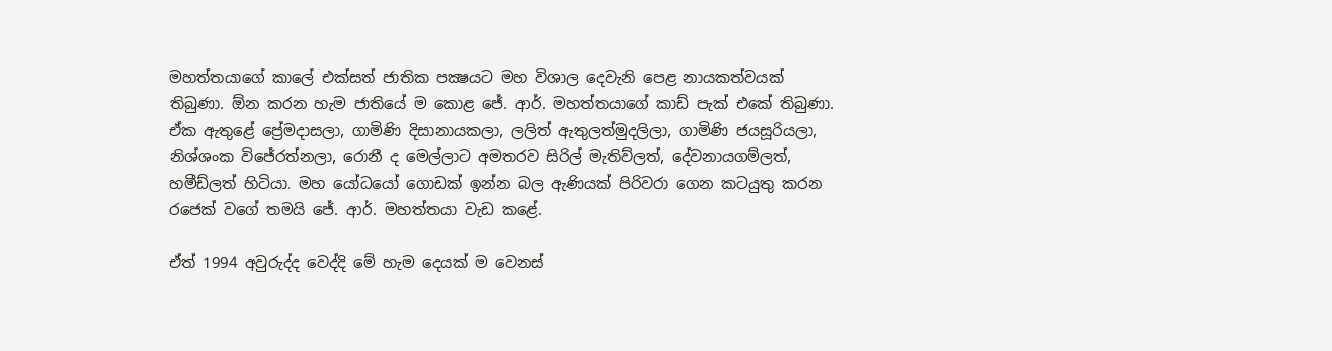මහත්තයාගේ කාලේ එක්සත් ජාතික පක්‍ෂයට මහ විශාල දෙවැනි පෙළ නායකත්වයක් තිබුණා. ඕන කරන හැම ජාතියේ ම කොළ ජේ. ආර්. මහත්තයාගේ කාඩ් පැක් එකේ තිබුණා. ඒක ඇතුළේ ප්‍රේමදාසලා, ගාමිණි දිසානායකලා, ලලිත් ඇතුලත්මුදලිලා, ගාමිණි ජයසූරියලා, නිශ්ශංක විජේරත්නලා, රොනී ද මෙල්ලාට අමතරව සිරිල් මැතිව්ලත්, දේවනායගම්ලත්, හමීඩ්ලත් හිටියා. මහ යෝධයෝ ගොඩක් ඉන්න බල ඇණියක් පිරිවරා ගෙන කටයුතු කරන රජෙක් වගේ තමයි ජේ. ආර්. මහත්තයා වැඩ කළේ.

ඒත් 1994 අවුරුද්ද වෙද්දි මේ හැම දෙයක් ම වෙනස්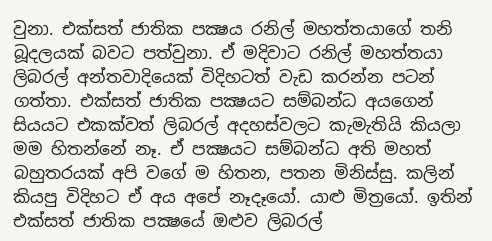වුනා. එක්සත් ජාතික පක්‍ෂය රනිල් මහත්තයාගේ තනි බූදලයක් බවට පත්වුනා. ඒ මදිවාට රනිල් මහත්තයා ලිබරල් අන්තවාදියෙක් විදිහටත් වැඩ කරන්න පටන් ගත්තා. එක්සත් ජාතික පක්‍ෂයට සම්බන්ධ අයගෙන් සියයට එකක්වත් ලිබරල් අදහස්වලට කැමැතියි කියලා මම හිතන්නේ නෑ. ඒ පක්‍ෂයට සම්බන්ධ අති මහත් බහුතරයක් අපි වගේ ම හිතන, පතන මිනිස්සු. කලින් කියපු විදිහට ඒ අය අපේ නෑදෑයෝ. යාළු මිත්‍රයෝ. ඉතින් එක්සත් ජාතික පක්‍ෂයේ ඔළුව ලිබරල්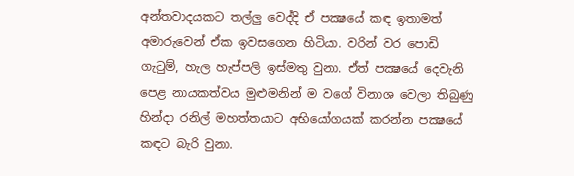අන්තවාදයකට තල්ලු වෙද්දි ඒ පක්‍ෂයේ කඳ ඉතාමත් අමාරුවෙන් ඒක ඉවසගෙන හිටියා. වරින් වර පොඩි ගැටුම්, හැල හැප්පලි ඉස්මතු වුනා. ඒත් පක්‍ෂයේ දෙවැනි පෙළ නායකත්වය මුළුමනින් ම වගේ විනාශ වෙලා තිබුණු හින්දා රනිල් මහත්තයාට අභියෝගයක් කරන්න පක්‍ෂයේ කඳට බැරි වුනා.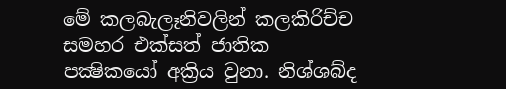මේ කලබැලෑනිවලින් කලකිරිච්ච සමහර එක්සත් ජාතික පක්‍ෂිකයෝ අක්‍රිය වුනා. නිශ්ශබ්ද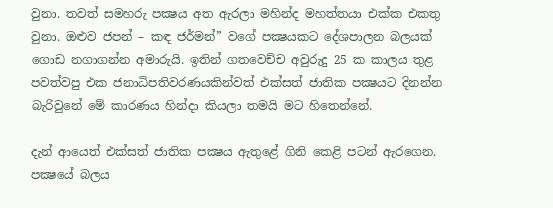වුනා. තවත් සමහරු පක්‍ෂය අත ඇරලා මහින්ද මහත්තයා එක්ක එකතු වුනා. ඔළුව ජපන් – කඳ ජර්මන්” වගේ පක්‍ෂයකට දේශපාලන බලයක් ගොඩ නගාගන්න අමාරුයි. ඉතින් ගතවෙච්ච අවුරුදු 25 ක කාලය තුළ පවත්වපු එක ජනාධිපතිවරණයකින්වත් එක්සත් ජාතික පක්‍ෂයට දිනන්න බැරිවුනේ මේ කාරණය හින්දා කියලා තමයි මට හිතෙන්නේ.

දැන් ආයෙත් එක්සත් ජාතික පක්‍ෂය ඇතුළේ ගිනි කෙළි පටන් ඇරගෙන. පක්‍ෂයේ බලය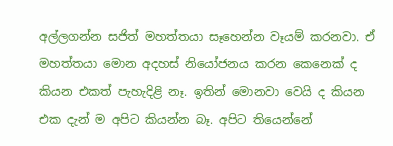අල්ලගන්න සජිත් මහත්තයා සෑහෙන්න වෑයම් කරනවා. ඒ මහත්තයා මොන අදහස් නියෝජනය කරන කෙනෙක් ද කියන එකත් පැහැදිළි නෑ. ඉතින් මොනවා වෙයි ද කියන එක දැන් ම අපිට කියන්න බෑ. අපිට තියෙන්නේ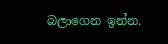බලාගෙන ඉන්න.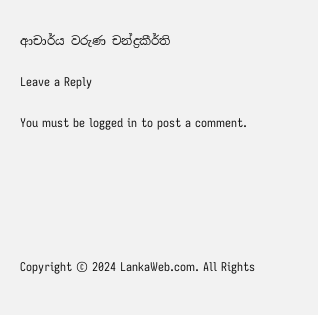ආචාර්ය වරුණ චන්ද්‍රකීර්ති

Leave a Reply

You must be logged in to post a comment.






Copyright © 2024 LankaWeb.com. All Rights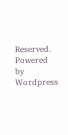Reserved. Powered by Wordpress